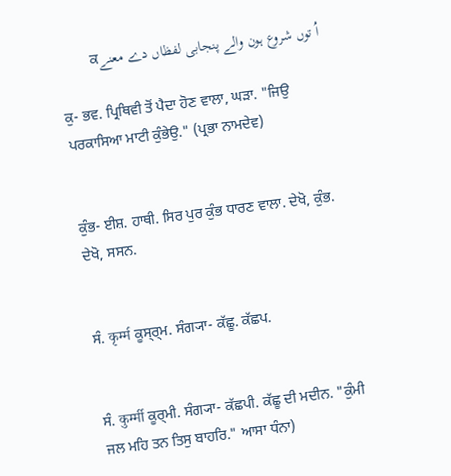اُ توں شروع ہون والے پنجابی لفظاں دے معنےਕ

ਕੁ- ਭਵ. ਪ੍ਰਿਥਿਵੀ ਤੋਂ ਪੈਦਾ ਹੋਣ ਵਾਲਾ, ਘੜਾ. "ਜਿਉ ਪਰਕਾਸਿਆ ਮਾਟੀ ਕੁੰਭੇਉ." (ਪ੍ਰਭਾ ਨਾਮਦੇਵ)


ਕੁੰਭ- ਈਸ਼. ਹਾਥੀ. ਸਿਰ ਪੁਰ ਕੁੰਭ ਧਾਰਣ ਵਾਲਾ. ਦੇਖੋ, ਕੁੰਭ. ਦੇਖੋ, ਸਸਨ.


ਸੰ. कृर्म्म ਕੂਸ੍‍ਰ੍‍ਮ. ਸੰਗ੍ਯਾ- ਕੱਛੂ. ਕੱਛਪ.


ਸੰ. कुर्म्मी ਕੂਰ੍‍ਮੀ. ਸੰਗ੍ਯਾ- ਕੱਛਪੀ. ਕੱਛੂ ਦੀ ਮਦੀਨ. "ਕੁੰਮੀ ਜਲ ਮਹਿ ਤਨ ਤਿਸੁ ਬਾਹਰਿ." ਆਸਾ ਧੰਨਾ)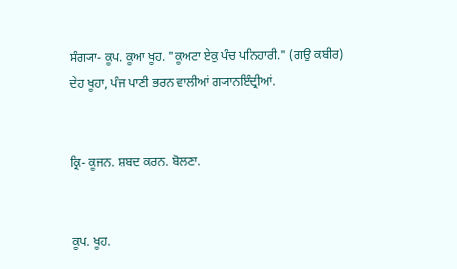ਸੰਗ੍ਯਾ- ਕੂਪ. ਕੂਆ ਖੂਹ. "ਕੂਅਟਾ ਏਕੁ ਪੰਚ ਪਨਿਹਾਰੀ." (ਗਉ ਕਬੀਰ) ਦੇਹ ਖੂਹਾ, ਪੰਜ ਪਾਣੀ ਭਰਨ ਵਾਲੀਆਂ ਗ੍ਯਾਨਇੰਦ੍ਰੀਆਂ.


ਕ੍ਰਿ- ਕੂਜਨ. ਸ਼ਬਦ ਕਰਨ. ਬੋਲਣਾ.


ਕੂਪ. ਖੂਹ.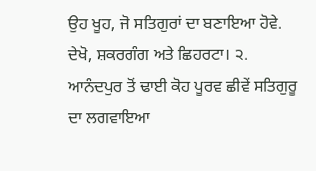ਉਹ ਖੂਹ, ਜੋ ਸਤਿਗੁਰਾਂ ਦਾ ਬਣਾਇਆ ਹੋਵੇ. ਦੇਖੋ, ਸ਼ਕਰਗੰਗ ਅਤੇ ਛਿਹਰਟਾ। ੨. ਆਨੰਦਪੁਰ ਤੋਂ ਢਾਈ ਕੋਹ ਪੂਰਵ ਛੀਵੇਂ ਸਤਿਗੁਰੂ ਦਾ ਲਗਵਾਇਆ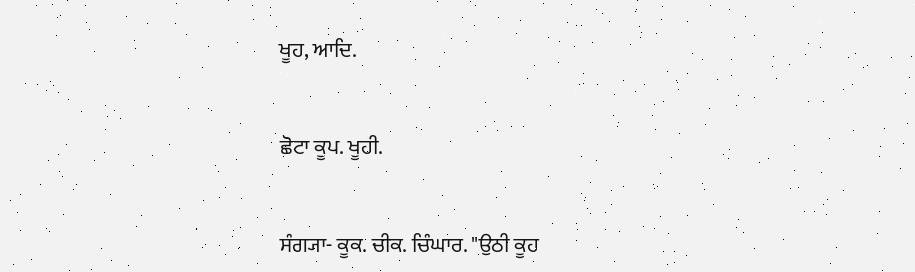ਖੂਹ, ਆਦਿ.


ਛੋਟਾ ਕੂਪ. ਖੂਹੀ.


ਸੰਗ੍ਯਾ- ਕੂਕ. ਚੀਕ. ਚਿੰਘਾਰ. "ਉਠੀ ਕੂਹ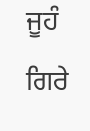ਜੂਹੰ ਗਿਰੇ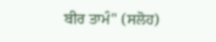ਬੀਰ ਤਾਮੰ" (ਸਲੋਹ)